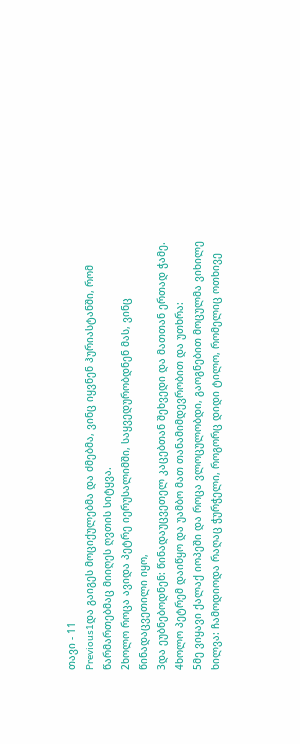თავი - 11
Previous1და გაიგეს მოციქულებმა და ძმებმა, ვინც იყვნენ ჰურიასტანში, რომ წარმართებმაც მიიღეს ღვთის სიტყვა.
2ხოლო როცა ავიდა პეტრე იერუსალიმში, საყვედურობდნენ მას, ვინც წინადაცვეთილი იყო,
3და ეუბნებოდნენ: წინადაუცვეთელ კაცებთან შეხვედი და მათთან ერთად ჭამე.
4ხოლო პეტრემ დაიწყო და უამბო მათ თანამიმდევრობით და უთხრა:
5მე ვიყავი ქალაქ იოპეში და როცა ვლოცულობდი, გაოგნებით მოცულმა ვიხილე ხილვა: ჩამოდიოდა რაღაც ჭურჭელი, როგორც დიდი ტილო, რომელიც ოთხივე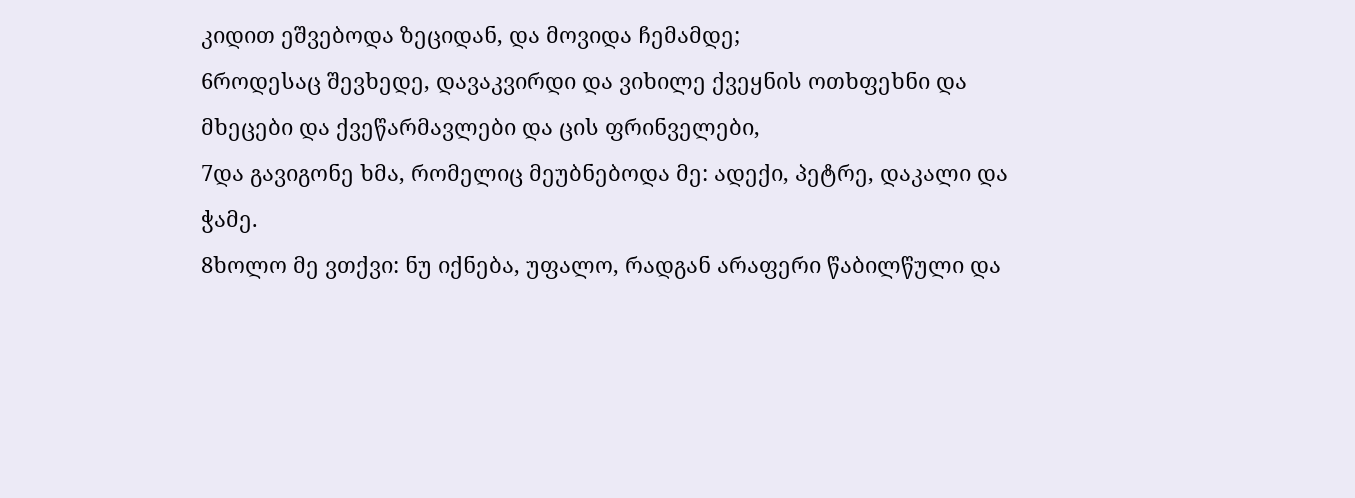კიდით ეშვებოდა ზეციდან, და მოვიდა ჩემამდე;
6როდესაც შევხედე, დავაკვირდი და ვიხილე ქვეყნის ოთხფეხნი და მხეცები და ქვეწარმავლები და ცის ფრინველები,
7და გავიგონე ხმა, რომელიც მეუბნებოდა მე: ადექი, პეტრე, დაკალი და ჭამე.
8ხოლო მე ვთქვი: ნუ იქნება, უფალო, რადგან არაფერი წაბილწული და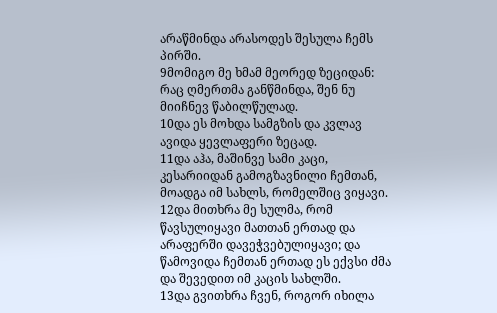არაწმინდა არასოდეს შესულა ჩემს პირში.
9მომიგო მე ხმამ მეორედ ზეციდან: რაც ღმერთმა განწმინდა, შენ ნუ მიიჩნევ წაბილწულად.
10და ეს მოხდა სამგზის და კვლავ ავიდა ყევლაფერი ზეცად.
11და აჰა, მაშინვე სამი კაცი, კესარიიდან გამოგზავნილი ჩემთან, მოადგა იმ სახლს, რომელშიც ვიყავი.
12და მითხრა მე სულმა, რომ წავსულიყავი მათთან ერთად და არაფერში დავეჭვებულიყავი; და წამოვიდა ჩემთან ერთად ეს ექვსი ძმა და შევედით იმ კაცის სახლში.
13და გვითხრა ჩვენ, როგორ იხილა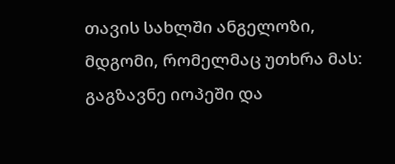თავის სახლში ანგელოზი, მდგომი, რომელმაც უთხრა მას: გაგზავნე იოპეში და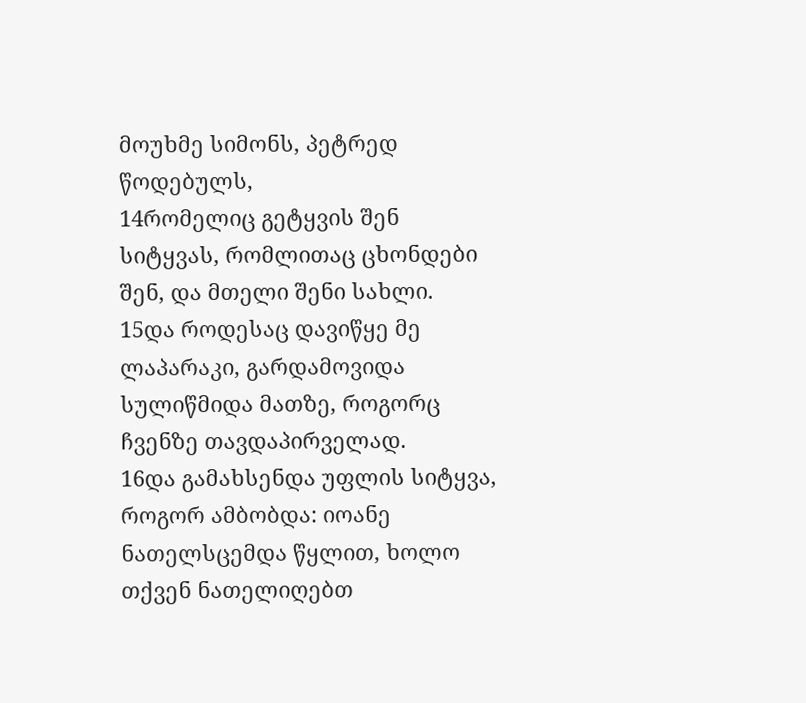მოუხმე სიმონს, პეტრედ წოდებულს,
14რომელიც გეტყვის შენ სიტყვას, რომლითაც ცხონდები შენ, და მთელი შენი სახლი.
15და როდესაც დავიწყე მე ლაპარაკი, გარდამოვიდა სულიწმიდა მათზე, როგორც ჩვენზე თავდაპირველად.
16და გამახსენდა უფლის სიტყვა, როგორ ამბობდა: იოანე ნათელსცემდა წყლით, ხოლო თქვენ ნათელიღებთ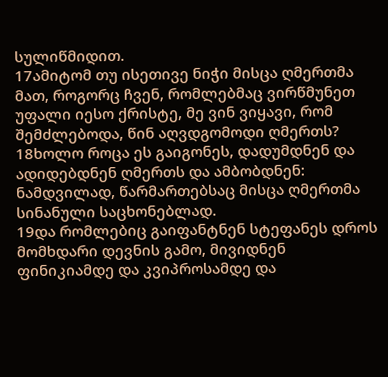სულიწმიდით.
17ამიტომ თუ ისეთივე ნიჭი მისცა ღმერთმა მათ, როგორც ჩვენ, რომლებმაც ვირწმუნეთ უფალი იესო ქრისტე, მე ვინ ვიყავი, რომ შემძლებოდა, წინ აღვდგომოდი ღმერთს?
18ხოლო როცა ეს გაიგონეს, დადუმდნენ და ადიდებდნენ ღმერთს და ამბობდნენ: ნამდვილად, წარმართებსაც მისცა ღმერთმა სინანული საცხონებლად.
19და რომლებიც გაიფანტნენ სტეფანეს დროს მომხდარი დევნის გამო, მივიდნენ ფინიკიამდე და კვიპროსამდე და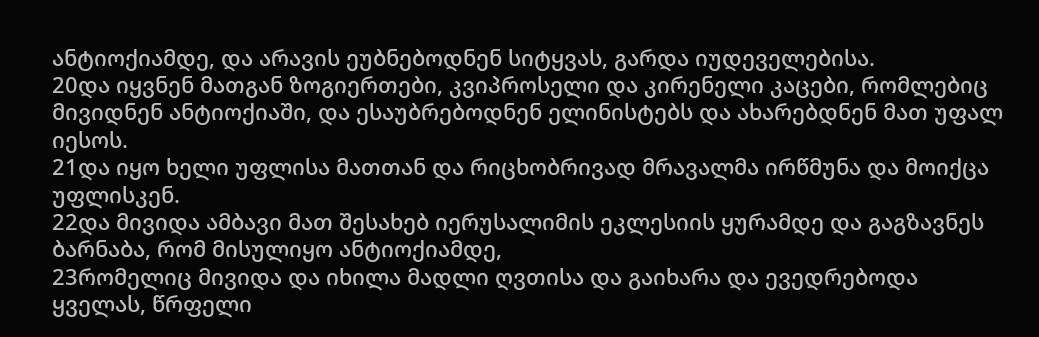ანტიოქიამდე, და არავის ეუბნებოდნენ სიტყვას, გარდა იუდეველებისა.
20და იყვნენ მათგან ზოგიერთები, კვიპროსელი და კირენელი კაცები, რომლებიც მივიდნენ ანტიოქიაში, და ესაუბრებოდნენ ელინისტებს და ახარებდნენ მათ უფალ იესოს.
21და იყო ხელი უფლისა მათთან და რიცხობრივად მრავალმა ირწმუნა და მოიქცა უფლისკენ.
22და მივიდა ამბავი მათ შესახებ იერუსალიმის ეკლესიის ყურამდე და გაგზავნეს ბარნაბა, რომ მისულიყო ანტიოქიამდე,
23რომელიც მივიდა და იხილა მადლი ღვთისა და გაიხარა და ევედრებოდა ყველას, წრფელი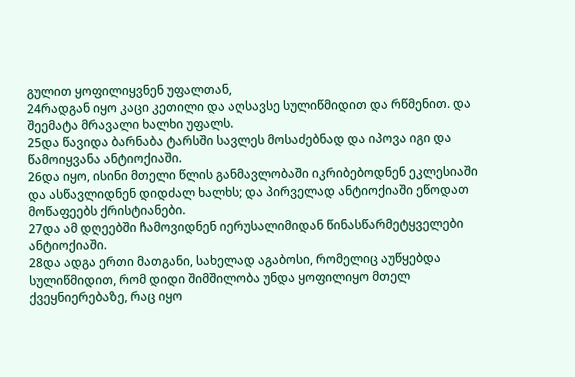გულით ყოფილიყვნენ უფალთან,
24რადგან იყო კაცი კეთილი და აღსავსე სულიწმიდით და რწმენით. და შეემატა მრავალი ხალხი უფალს.
25და წავიდა ბარნაბა ტარსში სავლეს მოსაძებნად და იპოვა იგი და წამოიყვანა ანტიოქიაში.
26და იყო, ისინი მთელი წლის განმავლობაში იკრიბებოდნენ ეკლესიაში და ასწავლიდნენ დიდძალ ხალხს; და პირველად ანტიოქიაში ეწოდათ მოწაფეებს ქრისტიანები.
27და ამ დღეებში ჩამოვიდნენ იერუსალიმიდან წინასწარმეტყველები ანტიოქიაში.
28და ადგა ერთი მათგანი, სახელად აგაბოსი, რომელიც აუწყებდა სულიწმიდით, რომ დიდი შიმშილობა უნდა ყოფილიყო მთელ ქვეყნიერებაზე, რაც იყო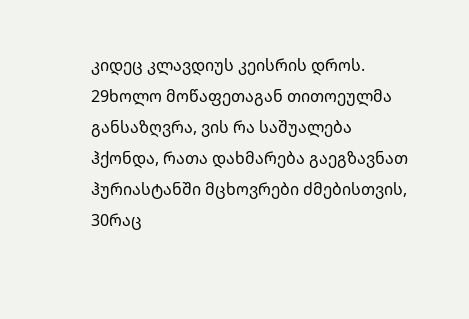კიდეც კლავდიუს კეისრის დროს.
29ხოლო მოწაფეთაგან თითოეულმა განსაზღვრა, ვის რა საშუალება ჰქონდა, რათა დახმარება გაეგზავნათ ჰურიასტანში მცხოვრები ძმებისთვის,
30რაც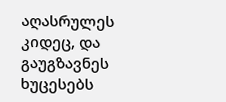აღასრულეს კიდეც, და გაუგზავნეს ხუცესებს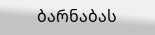ბარნაბას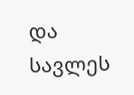და სავლეს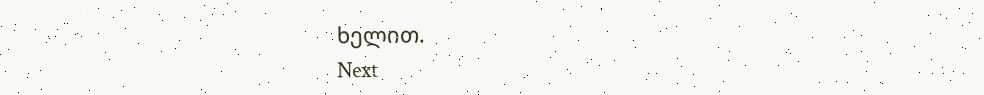ხელით.
Next